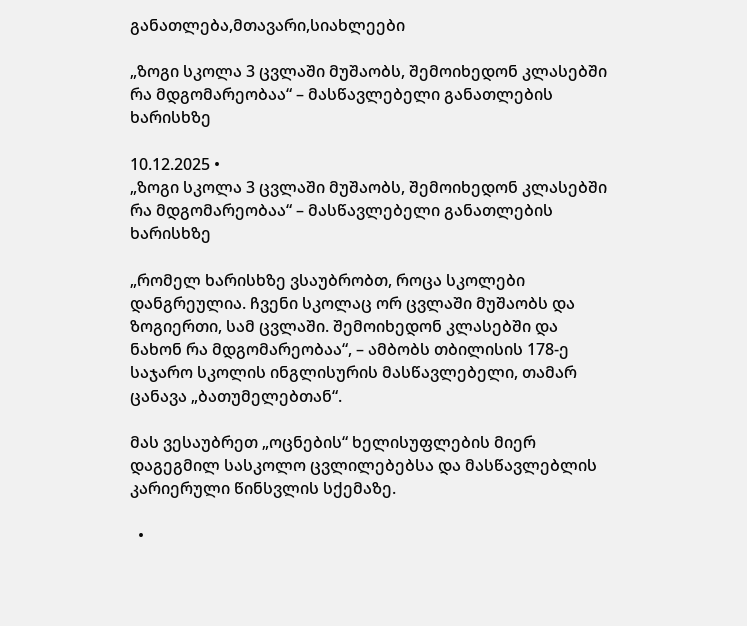განათლება,მთავარი,სიახლეები

„ზოგი სკოლა 3 ცვლაში მუშაობს, შემოიხედონ კლასებში რა მდგომარეობაა“ – მასწავლებელი განათლების ხარისხზე

10.12.2025 •
„ზოგი სკოლა 3 ცვლაში მუშაობს, შემოიხედონ კლასებში რა მდგომარეობაა“ – მასწავლებელი განათლების ხარისხზე

„რომელ ხარისხზე ვსაუბრობთ, როცა სკოლები დანგრეულია. ჩვენი სკოლაც ორ ცვლაში მუშაობს და ზოგიერთი, სამ ცვლაში. შემოიხედონ კლასებში და ნახონ რა მდგომარეობაა“, – ამბობს თბილისის 178-ე საჯარო სკოლის ინგლისურის მასწავლებელი, თამარ ცანავა „ბათუმელებთან“.

მას ვესაუბრეთ „ოცნების“ ხელისუფლების მიერ დაგეგმილ სასკოლო ცვლილებებსა და მასწავლებლის კარიერული წინსვლის სქემაზე.

  •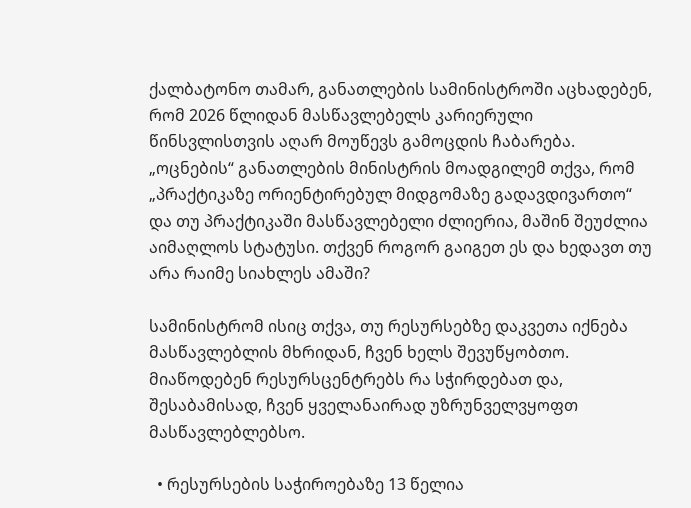ქალბატონო თამარ, განათლების სამინისტროში აცხადებენ, რომ 2026 წლიდან მასწავლებელს კარიერული წინსვლისთვის აღარ მოუწევს გამოცდის ჩაბარება. „ოცნების“ განათლების მინისტრის მოადგილემ თქვა, რომ „პრაქტიკაზე ორიენტირებულ მიდგომაზე გადავდივართო“ და თუ პრაქტიკაში მასწავლებელი ძლიერია, მაშინ შეუძლია აიმაღლოს სტატუსი. თქვენ როგორ გაიგეთ ეს და ხედავთ თუ არა რაიმე სიახლეს ამაში?

სამინისტრომ ისიც თქვა, თუ რესურსებზე დაკვეთა იქნება მასწავლებლის მხრიდან, ჩვენ ხელს შევუწყობთო. მიაწოდებენ რესურსცენტრებს რა სჭირდებათ და, შესაბამისად, ჩვენ ყველანაირად უზრუნველვყოფთ მასწავლებლებსო.

  • რესურსების საჭიროებაზე 13 წელია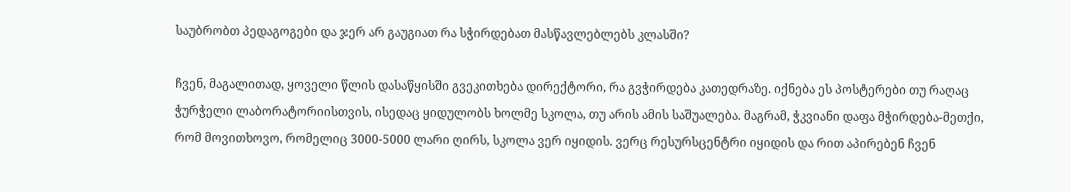საუბრობთ პედაგოგები და ჯერ არ გაუგიათ რა სჭირდებათ მასწავლებლებს კლასში?

ჩვენ, მაგალითად, ყოველი წლის დასაწყისში გვეკითხება დირექტორი, რა გვჭირდება კათედრაზე. იქნება ეს პოსტერები თუ რაღაც ჭურჭელი ლაბორატორიისთვის, ისედაც ყიდულობს ხოლმე სკოლა, თუ არის ამის საშუალება. მაგრამ, ჭკვიანი დაფა მჭირდება-მეთქი, რომ მოვითხოვო, რომელიც 3000-5000 ლარი ღირს, სკოლა ვერ იყიდის. ვერც რესურსცენტრი იყიდის და რით აპირებენ ჩვენ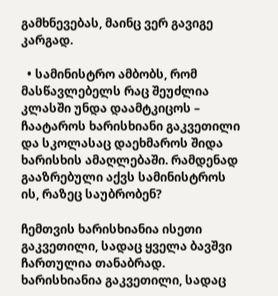გამხნევებას, მაინც ვერ გავიგე კარგად.

  • სამინისტრო ამბობს, რომ მასწავლებელს რაც შეუძლია კლასში უნდა დაამტკიცოს – ჩაატაროს ხარისხიანი გაკვეთილი და სკოლასაც დაეხმაროს შიდა ხარისხის ამაღლებაში. რამდენად გააზრებული აქვს სამინისტროს ის, რაზეც საუბრობენ?

ჩემთვის ხარისხიანია ისეთი გაკვეთილი, სადაც ყველა ბავშვი ჩართულია თანაბრად. ხარისხიანია გაკვეთილი, სადაც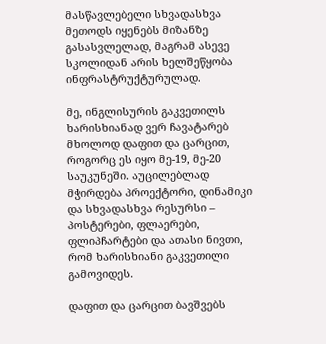მასწავლებელი სხვადასხვა მეთოდს იყენებს მიზანზე გასასვლელად, მაგრამ ასევე სკოლიდან არის ხელშეწყობა ინფრასტრუქტურულად.

მე, ინგლისურის გაკვეთილს ხარისხიანად ვერ ჩავატარებ მხოლოდ დაფით და ცარცით, როგორც ეს იყო მე-19, მე-20 საუკუნეში. აუცილებლად მჭირდება პროექტორი, დინამიკი და სხვადასხვა რესურსი – პოსტერები, ფლაერები, ფლიპჩარტები და ათასი ნივთი, რომ ხარისხიანი გაკვეთილი გამოვიდეს.

დაფით და ცარცით ბავშვებს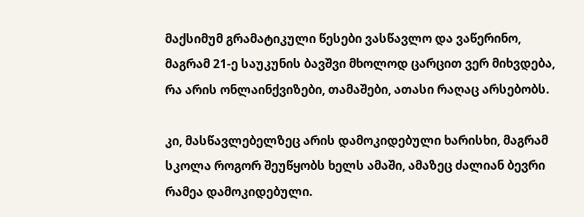მაქსიმუმ გრამატიკული წესები ვასწავლო და ვაწერინო, მაგრამ 21-ე საუკუნის ბავშვი მხოლოდ ცარცით ვერ მიხვდება, რა არის ონლაინქვიზები, თამაშები, ათასი რაღაც არსებობს.

კი, მასწავლებელზეც არის დამოკიდებული ხარისხი, მაგრამ სკოლა როგორ შეუწყობს ხელს ამაში, ამაზეც ძალიან ბევრი რამეა დამოკიდებული.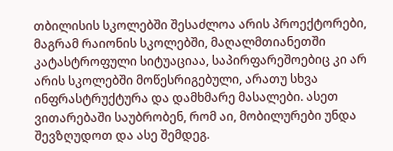თბილისის სკოლებში შესაძლოა არის პროექტორები, მაგრამ რაიონის სკოლებში, მაღალმთიანეთში კატასტროფული სიტუაციაა, საპირფარეშოებიც კი არ არის სკოლებში მოწესრიგებული, არათუ სხვა ინფრასტრუქტურა და დამხმარე მასალები. ასეთ ვითარებაში საუბრობენ, რომ აი, მობილურები უნდა შევზღუდოთ და ასე შემდეგ.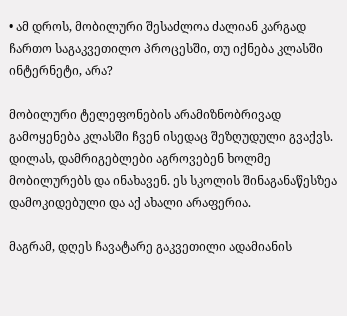• ამ დროს, მობილური შესაძლოა ძალიან კარგად ჩართო საგაკვეთილო პროცესში, თუ იქნება კლასში ინტერნეტი, არა?

მობილური ტელეფონების არამიზნობრივად გამოყენება კლასში ჩვენ ისედაც შეზღუდული გვაქვს. დილას, დამრიგებლები აგროვებენ ხოლმე მობილურებს და ინახავენ. ეს სკოლის შინაგანაწესზეა დამოკიდებული და აქ ახალი არაფერია.

მაგრამ, დღეს ჩავატარე გაკვეთილი ადამიანის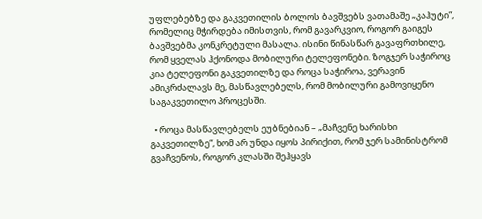უფლებებზე და გაკვეთილის ბოლოს ბავშვებს ვათამაშე „კაჰუტი”, რომელიც მჭირდება იმისთვის, რომ გავარკვიო, როგორ გაიგეს ბავშვებმა კონკრეტული მასალა. ისინი წინასწარ გავაფრთხილე, რომ ყველას ჰქონოდა მობილური ტელეფონები. ზოგჯერ საჭიროც კია ტელეფონი გაკვეთილზე და როცა საჭიროა, ვერავინ ამიკრძალავს მე, მასწავლებელს, რომ მობილური გამოვიყენო საგაკვეთილო პროცესში.

  • როცა მასწავლებელს ეუბნებიან – „მაჩვენე ხარისხი გაკვეთილზე“, ხომ არ უნდა იყოს პირიქით, რომ ჯერ სამინისტრომ გვაჩვენოს, როგორ კლასში შეჰყავს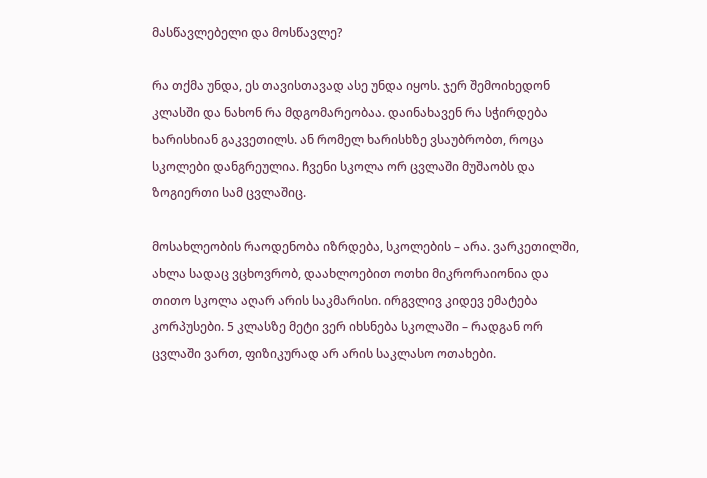მასწავლებელი და მოსწავლე?

რა თქმა უნდა, ეს თავისთავად ასე უნდა იყოს. ჯერ შემოიხედონ კლასში და ნახონ რა მდგომარეობაა. დაინახავენ რა სჭირდება ხარისხიან გაკვეთილს. ან რომელ ხარისხზე ვსაუბრობთ, როცა სკოლები დანგრეულია. ჩვენი სკოლა ორ ცვლაში მუშაობს და ზოგიერთი სამ ცვლაშიც.

მოსახლეობის რაოდენობა იზრდება, სკოლების – არა. ვარკეთილში, ახლა სადაც ვცხოვრობ, დაახლოებით ოთხი მიკრორაიონია და თითო სკოლა აღარ არის საკმარისი. ირგვლივ კიდევ ემატება კორპუსები. 5 კლასზე მეტი ვერ იხსნება სკოლაში – რადგან ორ ცვლაში ვართ, ფიზიკურად არ არის საკლასო ოთახები.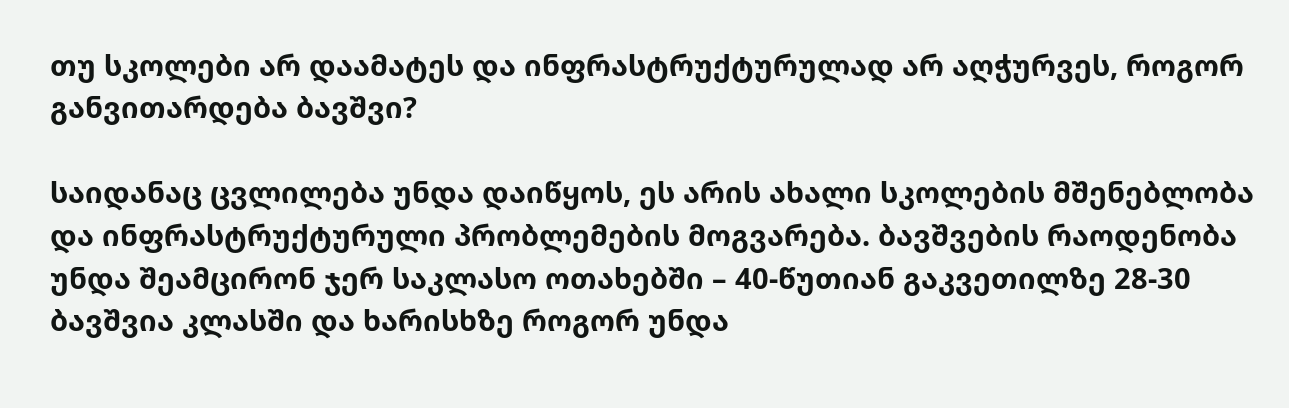თუ სკოლები არ დაამატეს და ინფრასტრუქტურულად არ აღჭურვეს, როგორ განვითარდება ბავშვი?

საიდანაც ცვლილება უნდა დაიწყოს, ეს არის ახალი სკოლების მშენებლობა და ინფრასტრუქტურული პრობლემების მოგვარება. ბავშვების რაოდენობა უნდა შეამცირონ ჯერ საკლასო ოთახებში – 40-წუთიან გაკვეთილზე 28-30 ბავშვია კლასში და ხარისხზე როგორ უნდა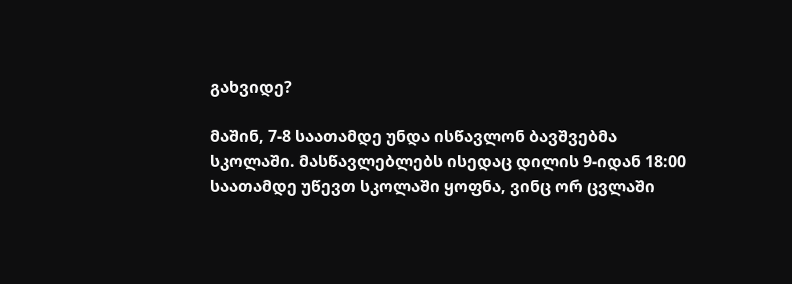გახვიდე?

მაშინ, 7-8 საათამდე უნდა ისწავლონ ბავშვებმა სკოლაში. მასწავლებლებს ისედაც დილის 9-იდან 18:00 საათამდე უწევთ სკოლაში ყოფნა, ვინც ორ ცვლაში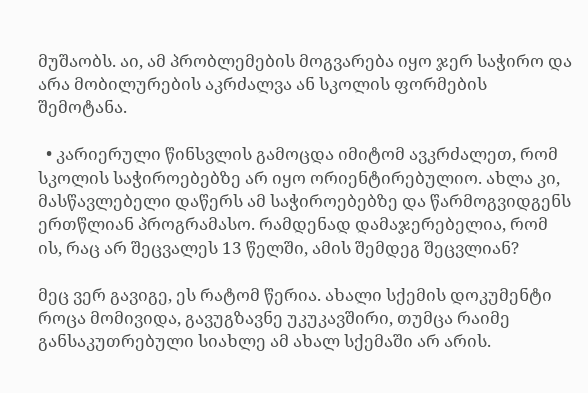მუშაობს. აი, ამ პრობლემების მოგვარება იყო ჯერ საჭირო და არა მობილურების აკრძალვა ან სკოლის ფორმების შემოტანა.

  • კარიერული წინსვლის გამოცდა იმიტომ ავკრძალეთ, რომ სკოლის საჭიროებებზე არ იყო ორიენტირებულიო. ახლა კი, მასწავლებელი დაწერს ამ საჭიროებებზე და წარმოგვიდგენს ერთწლიან პროგრამასო. რამდენად დამაჯერებელია, რომ ის, რაც არ შეცვალეს 13 წელში, ამის შემდეგ შეცვლიან?

მეც ვერ გავიგე, ეს რატომ წერია. ახალი სქემის დოკუმენტი როცა მომივიდა, გავუგზავნე უკუკავშირი, თუმცა რაიმე განსაკუთრებული სიახლე ამ ახალ სქემაში არ არის.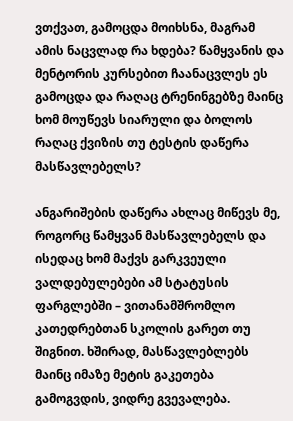ვთქვათ, გამოცდა მოიხსნა, მაგრამ ამის ნაცვლად რა ხდება? წამყვანის და მენტორის კურსებით ჩაანაცვლეს ეს გამოცდა და რაღაც ტრენინგებზე მაინც ხომ მოუწევს სიარული და ბოლოს რაღაც ქვიზის თუ ტესტის დაწერა მასწავლებელს?

ანგარიშების დაწერა ახლაც მიწევს მე, როგორც წამყვან მასწავლებელს და ისედაც ხომ მაქვს გარკვეული ვალდებულებები ამ სტატუსის ფარგლებში – ვითანამშრომლო კათედრებთან სკოლის გარეთ თუ შიგნით. ხშირად, მასწავლებლებს მაინც იმაზე მეტის გაკეთება გამოგვდის, ვიდრე გვევალება.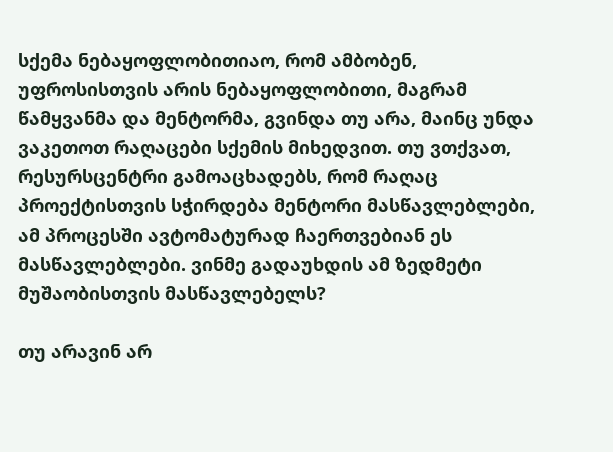სქემა ნებაყოფლობითიაო, რომ ამბობენ, უფროსისთვის არის ნებაყოფლობითი, მაგრამ წამყვანმა და მენტორმა, გვინდა თუ არა, მაინც უნდა ვაკეთოთ რაღაცები სქემის მიხედვით. თუ ვთქვათ, რესურსცენტრი გამოაცხადებს, რომ რაღაც პროექტისთვის სჭირდება მენტორი მასწავლებლები, ამ პროცესში ავტომატურად ჩაერთვებიან ეს მასწავლებლები. ვინმე გადაუხდის ამ ზედმეტი მუშაობისთვის მასწავლებელს?

თუ არავინ არ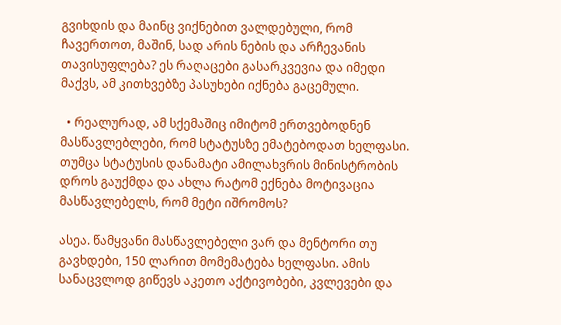გვიხდის და მაინც ვიქნებით ვალდებული, რომ ჩავერთოთ, მაშინ, სად არის ნების და არჩევანის თავისუფლება? ეს რაღაცები გასარკვევია და იმედი მაქვს, ამ კითხვებზე პასუხები იქნება გაცემული.

  • რეალურად, ამ სქემაშიც იმიტომ ერთვებოდნენ მასწავლებლები, რომ სტატუსზე ემატებოდათ ხელფასი. თუმცა სტატუსის დანამატი ამილახვრის მინისტრობის დროს გაუქმდა და ახლა რატომ ექნება მოტივაცია მასწავლებელს, რომ მეტი იშრომოს?

ასეა. წამყვანი მასწავლებელი ვარ და მენტორი თუ გავხდები, 150 ლარით მომემატება ხელფასი. ამის სანაცვლოდ გიწევს აკეთო აქტივობები, კვლევები და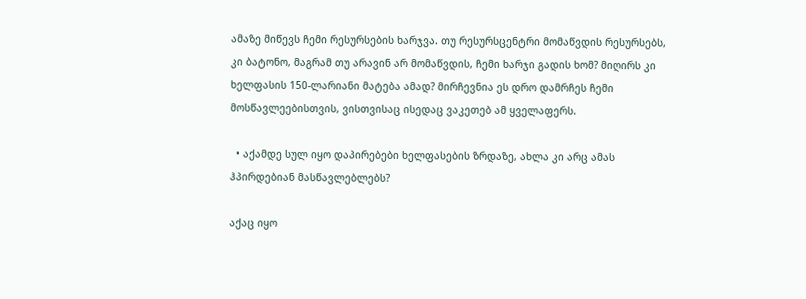ამაზე მიწევს ჩემი რესურსების ხარჯვა. თუ რესურსცენტრი მომაწვდის რესურსებს, კი ბატონო, მაგრამ თუ არავინ არ მომაწვდის, ჩემი ხარჯი გადის ხომ? მიღირს კი ხელფასის 150-ლარიანი მატება ამად? მირჩევნია ეს დრო დამრჩეს ჩემი მოსწავლეებისთვის, ვისთვისაც ისედაც ვაკეთებ ამ ყველაფერს.

  • აქამდე სულ იყო დაპირებები ხელფასების ზრდაზე, ახლა კი არც ამას ჰპირდებიან მასწავლებლებს?

აქაც იყო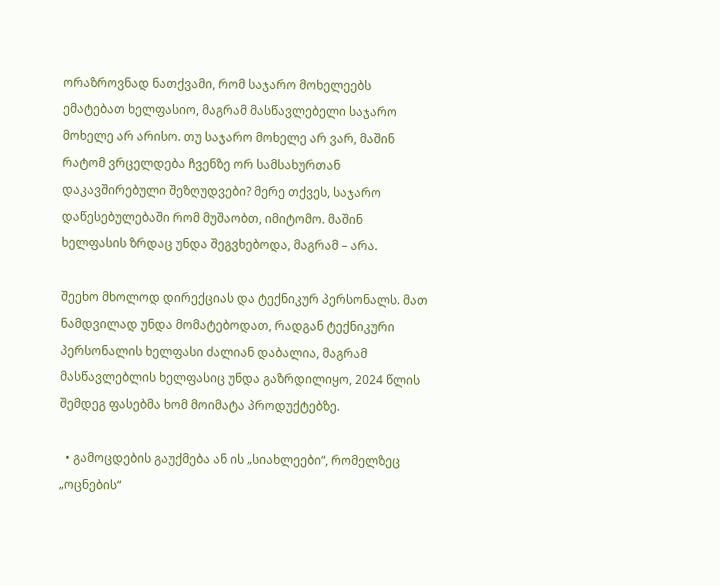ორაზროვნად ნათქვამი, რომ საჯარო მოხელეებს ემატებათ ხელფასიო, მაგრამ მასწავლებელი საჯარო მოხელე არ არისო. თუ საჯარო მოხელე არ ვარ, მაშინ რატომ ვრცელდება ჩვენზე ორ სამსახურთან დაკავშირებული შეზღუდვები? მერე თქვეს, საჯარო დაწესებულებაში რომ მუშაობთ, იმიტომო. მაშინ ხელფასის ზრდაც უნდა შეგვხებოდა, მაგრამ – არა.

შეეხო მხოლოდ დირექციას და ტექნიკურ პერსონალს. მათ ნამდვილად უნდა მომატებოდათ, რადგან ტექნიკური პერსონალის ხელფასი ძალიან დაბალია, მაგრამ მასწავლებლის ხელფასიც უნდა გაზრდილიყო, 2024 წლის შემდეგ ფასებმა ხომ მოიმატა პროდუქტებზე.

  • გამოცდების გაუქმება ან ის „სიახლეები“, რომელზეც „ოცნების“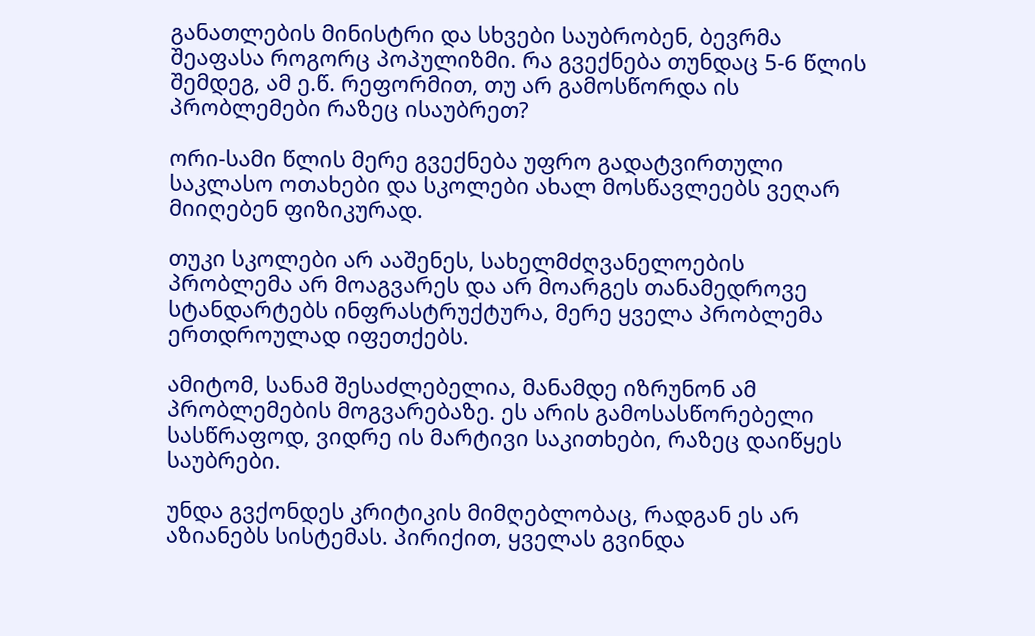განათლების მინისტრი და სხვები საუბრობენ, ბევრმა შეაფასა როგორც პოპულიზმი. რა გვექნება თუნდაც 5-6 წლის შემდეგ, ამ ე.წ. რეფორმით, თუ არ გამოსწორდა ის პრობლემები რაზეც ისაუბრეთ?

ორი-სამი წლის მერე გვექნება უფრო გადატვირთული საკლასო ოთახები და სკოლები ახალ მოსწავლეებს ვეღარ მიიღებენ ფიზიკურად.

თუკი სკოლები არ ააშენეს, სახელმძღვანელოების პრობლემა არ მოაგვარეს და არ მოარგეს თანამედროვე სტანდარტებს ინფრასტრუქტურა, მერე ყველა პრობლემა ერთდროულად იფეთქებს.

ამიტომ, სანამ შესაძლებელია, მანამდე იზრუნონ ამ პრობლემების მოგვარებაზე. ეს არის გამოსასწორებელი სასწრაფოდ, ვიდრე ის მარტივი საკითხები, რაზეც დაიწყეს საუბრები.

უნდა გვქონდეს კრიტიკის მიმღებლობაც, რადგან ეს არ აზიანებს სისტემას. პირიქით, ყველას გვინდა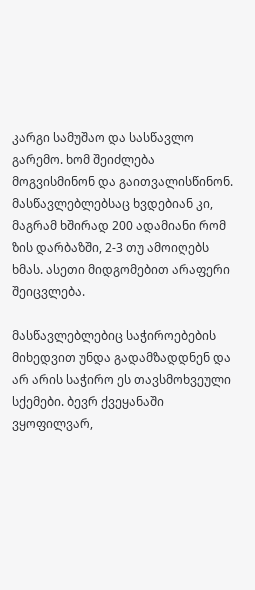კარგი სამუშაო და სასწავლო გარემო. ხომ შეიძლება მოგვისმინონ და გაითვალისწინონ. მასწავლებლებსაც ხვდებიან კი, მაგრამ ხშირად 200 ადამიანი რომ ზის დარბაზში, 2-3 თუ ამოიღებს ხმას. ასეთი მიდგომებით არაფერი შეიცვლება.

მასწავლებლებიც საჭიროებების მიხედვით უნდა გადამზადდნენ და არ არის საჭირო ეს თავსმოხვეული სქემები. ბევრ ქვეყანაში ვყოფილვარ,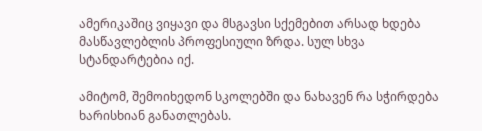ამერიკაშიც ვიყავი და მსგავსი სქემებით არსად ხდება მასწავლებლის პროფესიული ზრდა. სულ სხვა სტანდარტებია იქ.

ამიტომ, შემოიხედონ სკოლებში და ნახავენ რა სჭირდება ხარისხიან განათლებას.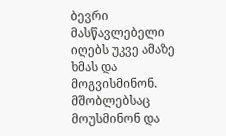ბევრი მასწავლებელი იღებს უკვე ამაზე ხმას და მოგვისმინონ. მშობლებსაც მოუსმინონ და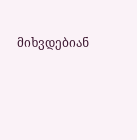მიხვდებიან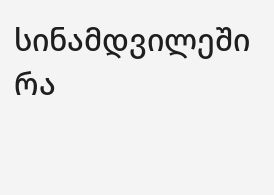სინამდვილეში რა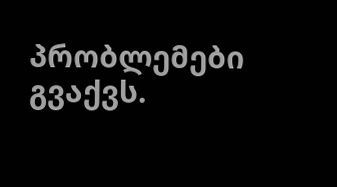პრობლემები გვაქვს.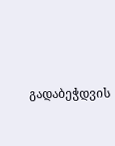გადაბეჭდვის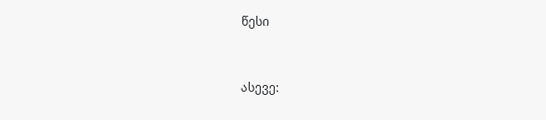წესი


ასევე: